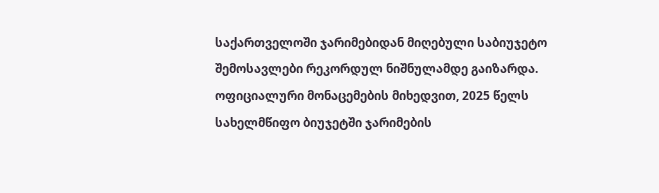საქართველოში ჯარიმებიდან მიღებული საბიუჯეტო შემოსავლები რეკორდულ ნიშნულამდე გაიზარდა. ოფიციალური მონაცემების მიხედვით, 2025 წელს სახელმწიფო ბიუჯეტში ჯარიმების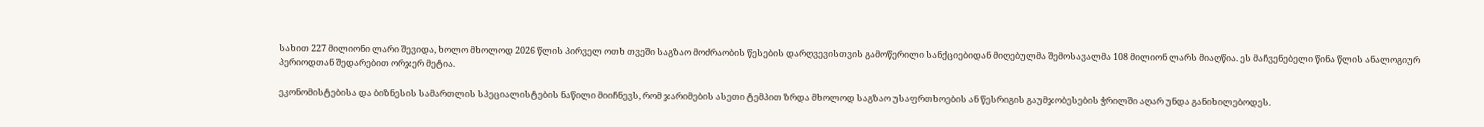სახით 227 მილიონი ლარი შევიდა, ხოლო მხოლოდ 2026 წლის პირველ ოთხ თვეში საგზაო მოძრაობის წესების დარღვევისთვის გამოწერილი სანქციებიდან მიღებულმა შემოსავალმა 108 მილიონ ლარს მიაღწია. ეს მაჩვენებელი წინა წლის ანალოგიურ პერიოდთან შედარებით ორჯერ მეტია.

ეკონომისტებისა და ბიზნესის სამართლის სპეციალისტების ნაწილი მიიჩნევს, რომ ჯარიმების ასეთი ტემპით ზრდა მხოლოდ საგზაო უსაფრთხოების ან წესრიგის გაუმჯობესების ჭრილში აღარ უნდა განიხილებოდეს.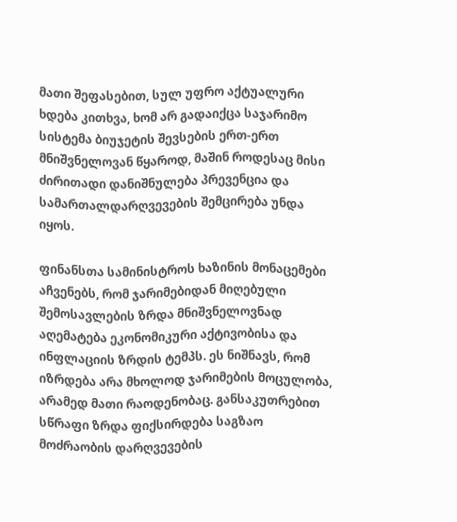მათი შეფასებით, სულ უფრო აქტუალური ხდება კითხვა, ხომ არ გადაიქცა საჯარიმო სისტემა ბიუჯეტის შევსების ერთ-ერთ მნიშვნელოვან წყაროდ, მაშინ როდესაც მისი ძირითადი დანიშნულება პრევენცია და სამართალდარღვევების შემცირება უნდა იყოს.

ფინანსთა სამინისტროს ხაზინის მონაცემები აჩვენებს, რომ ჯარიმებიდან მიღებული შემოსავლების ზრდა მნიშვნელოვნად აღემატება ეკონომიკური აქტივობისა და ინფლაციის ზრდის ტემპს. ეს ნიშნავს, რომ იზრდება არა მხოლოდ ჯარიმების მოცულობა, არამედ მათი რაოდენობაც. განსაკუთრებით სწრაფი ზრდა ფიქსირდება საგზაო მოძრაობის დარღვევების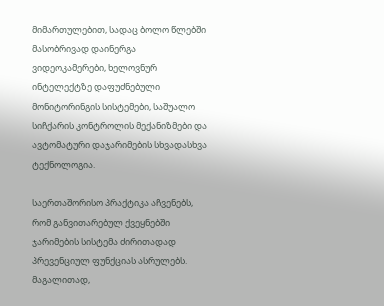მიმართულებით, სადაც ბოლო წლებში მასობრივად დაინერგა ვიდეოკამერები, ხელოვნურ ინტელექტზე დაფუძნებული მონიტორინგის სისტემები, საშუალო სიჩქარის კონტროლის მექანიზმები და ავტომატური დაჯარიმების სხვადასხვა ტექნოლოგია.

საერთაშორისო პრაქტიკა აჩვენებს, რომ განვითარებულ ქვეყნებში ჯარიმების სისტემა ძირითადად პრევენციულ ფუნქციას ასრულებს. მაგალითად,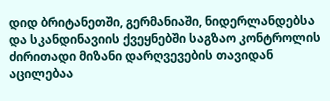დიდ ბრიტანეთში, გერმანიაში, ნიდერლანდებსა და სკანდინავიის ქვეყნებში საგზაო კონტროლის ძირითადი მიზანი დარღვევების თავიდან აცილებაა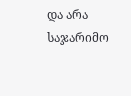და არა საჯარიმო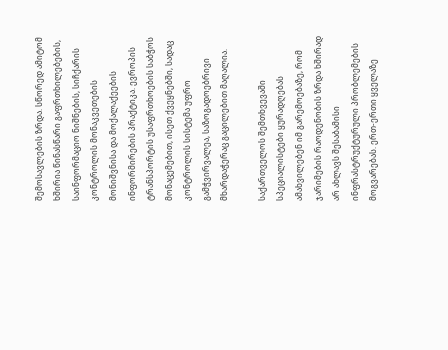შემოსავლების ზრდა. სწორედ ამიტომ ხშირია წინასწარი გაფრთხილებების, საინფორმაციო ნიშნების, სიჩქარის კონტროლის მონაკვეთების მონიშვნისა და მოქალაქეების ინფორმირების პრაქტიკა. ევროპის ტრანსპორტის უსაფრთხოების საბჭოს მონაცემებით, ისეთ ქვეყნებში, სადაც კონტროლის სისტემა უფრო გამჭვირვალეა, საზოგადოებრივი მხარდაჭერაც გაცილებით მაღალია.

საქართველოს შემთხვევაში სპეციალისტები ყურადღებას ამახვილებენ იმ გარემოებაზე, რომ ჯარიმების რაოდენობის ზრდა ხშირად არ ახლავს შესაბამისი ინფრასტრუქტურული პრობლემების მოგვარებას. ერთ-ერთი ყველაზე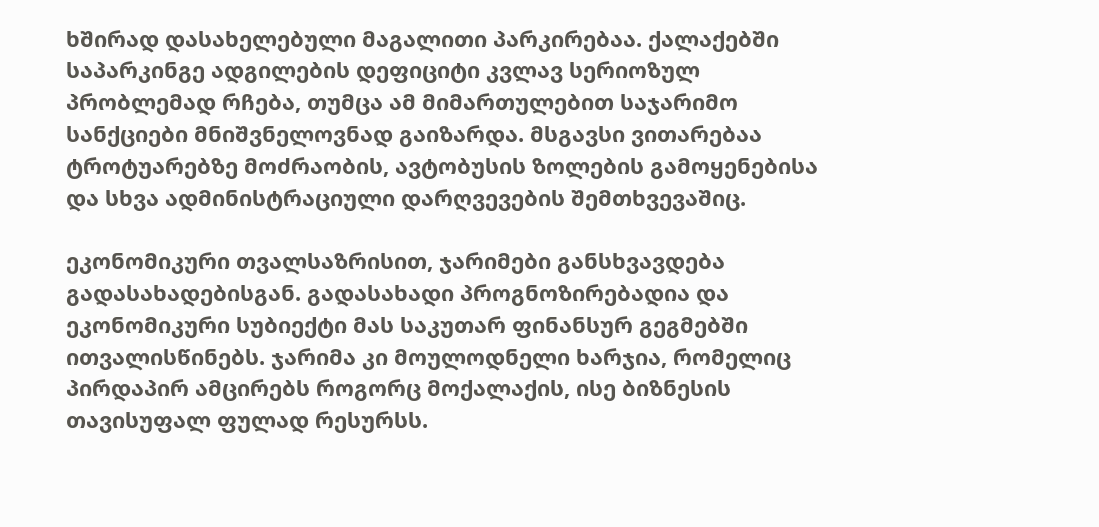ხშირად დასახელებული მაგალითი პარკირებაა. ქალაქებში საპარკინგე ადგილების დეფიციტი კვლავ სერიოზულ პრობლემად რჩება, თუმცა ამ მიმართულებით საჯარიმო სანქციები მნიშვნელოვნად გაიზარდა. მსგავსი ვითარებაა ტროტუარებზე მოძრაობის, ავტობუსის ზოლების გამოყენებისა და სხვა ადმინისტრაციული დარღვევების შემთხვევაშიც.

ეკონომიკური თვალსაზრისით, ჯარიმები განსხვავდება გადასახადებისგან. გადასახადი პროგნოზირებადია და ეკონომიკური სუბიექტი მას საკუთარ ფინანსურ გეგმებში ითვალისწინებს. ჯარიმა კი მოულოდნელი ხარჯია, რომელიც პირდაპირ ამცირებს როგორც მოქალაქის, ისე ბიზნესის თავისუფალ ფულად რესურსს.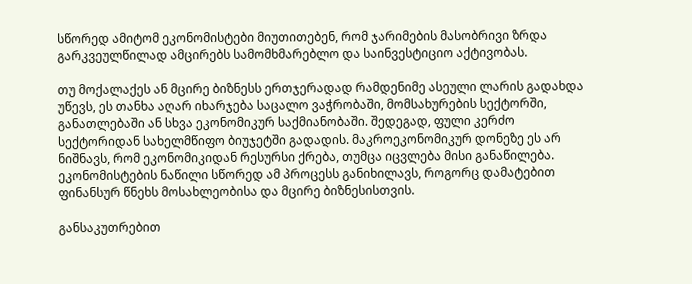სწორედ ამიტომ ეკონომისტები მიუთითებენ, რომ ჯარიმების მასობრივი ზრდა გარკვეულწილად ამცირებს სამომხმარებლო და საინვესტიციო აქტივობას.

თუ მოქალაქეს ან მცირე ბიზნესს ერთჯერადად რამდენიმე ასეული ლარის გადახდა უწევს, ეს თანხა აღარ იხარჯება საცალო ვაჭრობაში, მომსახურების სექტორში, განათლებაში ან სხვა ეკონომიკურ საქმიანობაში. შედეგად, ფული კერძო სექტორიდან სახელმწიფო ბიუჯეტში გადადის. მაკროეკონომიკურ დონეზე ეს არ ნიშნავს, რომ ეკონომიკიდან რესურსი ქრება, თუმცა იცვლება მისი განაწილება. ეკონომისტების ნაწილი სწორედ ამ პროცესს განიხილავს, როგორც დამატებით ფინანსურ წნეხს მოსახლეობისა და მცირე ბიზნესისთვის.

განსაკუთრებით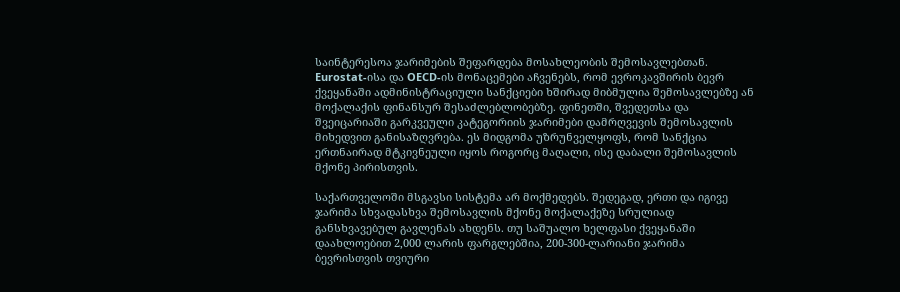საინტერესოა ჯარიმების შეფარდება მოსახლეობის შემოსავლებთან. Eurostat-ისა და OECD-ის მონაცემები აჩვენებს, რომ ევროკავშირის ბევრ ქვეყანაში ადმინისტრაციული სანქციები ხშირად მიბმულია შემოსავლებზე ან მოქალაქის ფინანსურ შესაძლებლობებზე. ფინეთში, შვედეთსა და შვეიცარიაში გარკვეული კატეგორიის ჯარიმები დამრღვევის შემოსავლის მიხედვით განისაზღვრება. ეს მიდგომა უზრუნველყოფს, რომ სანქცია ერთნაირად მტკივნეული იყოს როგორც მაღალი, ისე დაბალი შემოსავლის მქონე პირისთვის.

საქართველოში მსგავსი სისტემა არ მოქმედებს. შედეგად, ერთი და იგივე ჯარიმა სხვადასხვა შემოსავლის მქონე მოქალაქეზე სრულიად განსხვავებულ გავლენას ახდენს. თუ საშუალო ხელფასი ქვეყანაში დაახლოებით 2,000 ლარის ფარგლებშია, 200-300-ლარიანი ჯარიმა ბევრისთვის თვიური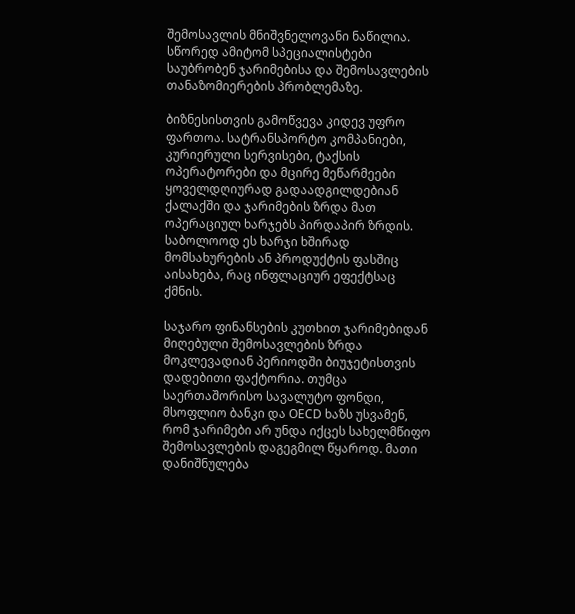შემოსავლის მნიშვნელოვანი ნაწილია. სწორედ ამიტომ სპეციალისტები საუბრობენ ჯარიმებისა და შემოსავლების თანაზომიერების პრობლემაზე.

ბიზნესისთვის გამოწვევა კიდევ უფრო ფართოა. სატრანსპორტო კომპანიები, კურიერული სერვისები, ტაქსის ოპერატორები და მცირე მეწარმეები ყოველდღიურად გადაადგილდებიან ქალაქში და ჯარიმების ზრდა მათ ოპერაციულ ხარჯებს პირდაპირ ზრდის. საბოლოოდ ეს ხარჯი ხშირად მომსახურების ან პროდუქტის ფასშიც აისახება, რაც ინფლაციურ ეფექტსაც ქმნის.

საჯარო ფინანსების კუთხით ჯარიმებიდან მიღებული შემოსავლების ზრდა მოკლევადიან პერიოდში ბიუჯეტისთვის დადებითი ფაქტორია. თუმცა საერთაშორისო სავალუტო ფონდი, მსოფლიო ბანკი და OECD ხაზს უსვამენ, რომ ჯარიმები არ უნდა იქცეს სახელმწიფო შემოსავლების დაგეგმილ წყაროდ. მათი დანიშნულება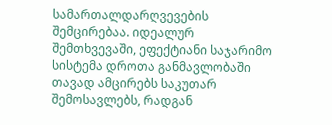სამართალდარღვევების შემცირებაა. იდეალურ შემთხვევაში, ეფექტიანი საჯარიმო სისტემა დროთა განმავლობაში თავად ამცირებს საკუთარ შემოსავლებს, რადგან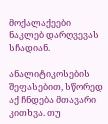მოქალაქეები ნაკლებ დარღვევას სჩადიან.

ანალიტიკოსების შეფასებით, სწორედ აქ ჩნდება მთავარი კითხვა. თუ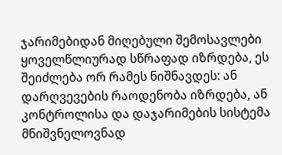ჯარიმებიდან მიღებული შემოსავლები ყოველწლიურად სწრაფად იზრდება, ეს შეიძლება ორ რამეს ნიშნავდეს: ან დარღვევების რაოდენობა იზრდება, ან კონტროლისა და დაჯარიმების სისტემა მნიშვნელოვნად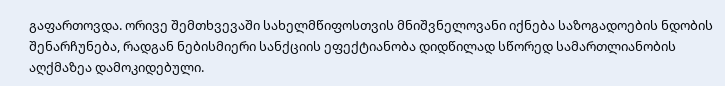გაფართოვდა. ორივე შემთხვევაში სახელმწიფოსთვის მნიშვნელოვანი იქნება საზოგადოების ნდობის შენარჩუნება, რადგან ნებისმიერი სანქციის ეფექტიანობა დიდწილად სწორედ სამართლიანობის აღქმაზეა დამოკიდებული.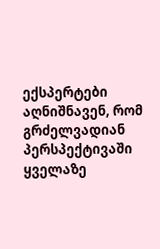ექსპერტები აღნიშნავენ, რომ გრძელვადიან პერსპექტივაში ყველაზე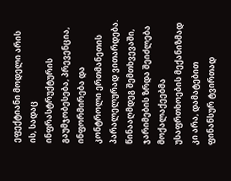ეფექტიანი მოდელი არის ის, სადაც ინფრასტრუქტურის გაუმჯობესება, პრევენცია, ინფორმირება და კონტროლი ერთმანეთის პარალელურად ვითარდება. წინააღმდეგ შემთხვევაში, ჯარიმების ზრდა შეიძლება მოქალაქეებმა უსაფრთხოების მექანიზმად კი არა, დამატებით ფინანსურ ტვირთად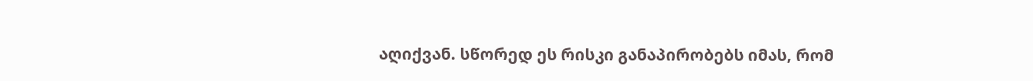აღიქვან. სწორედ ეს რისკი განაპირობებს იმას, რომ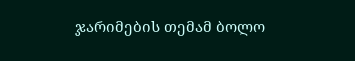ჯარიმების თემამ ბოლო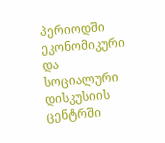პერიოდში ეკონომიკური და სოციალური დისკუსიის ცენტრში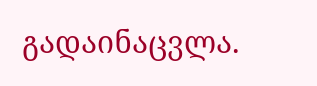გადაინაცვლა.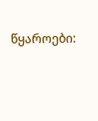წყაროები: